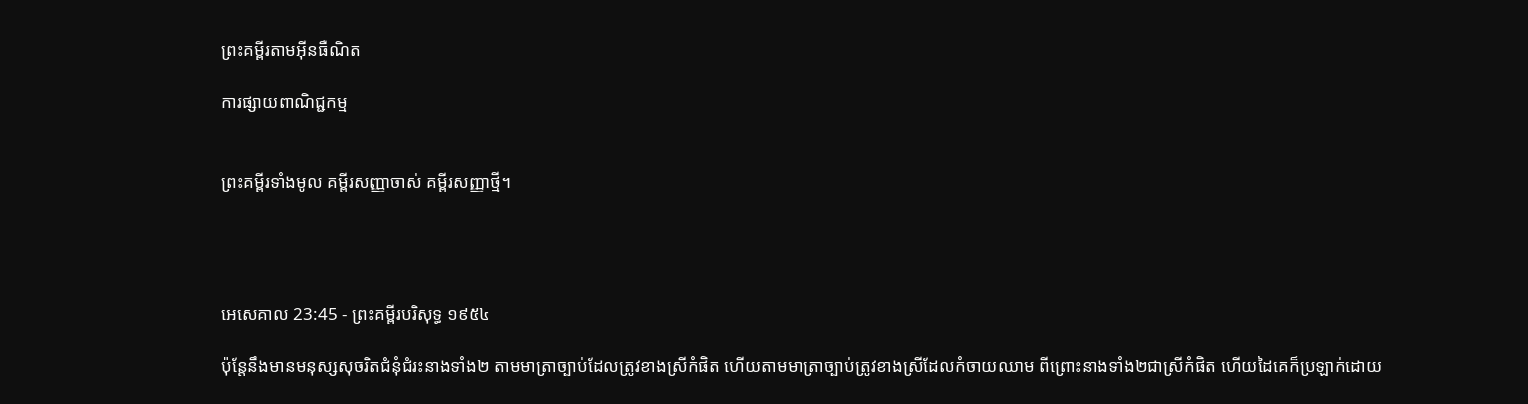ព្រះគម្ពីរតាមអ៊ីនធឺណិត

ការផ្សាយពាណិជ្ជកម្ម


ព្រះគម្ពីរទាំងមូល គម្ពីរសញ្ញាចាស់ គម្ពីរសញ្ញាថ្មី។




អេ‌សេ‌គាល 23:45 - ព្រះគម្ពីរបរិសុទ្ធ ១៩៥៤

ប៉ុន្តែនឹងមានមនុស្សសុចរិតជំនុំ‌ជំរះនាងទាំង២ តាមមាត្រាច្បាប់ដែលត្រូវខាងស្រីកំផិត ហើយតាមមាត្រាច្បាប់ត្រូវខាងស្រីដែលកំចាយឈាម ពីព្រោះនាងទាំង២ជាស្រីកំផិត ហើយដៃគេក៏ប្រឡាក់ដោយ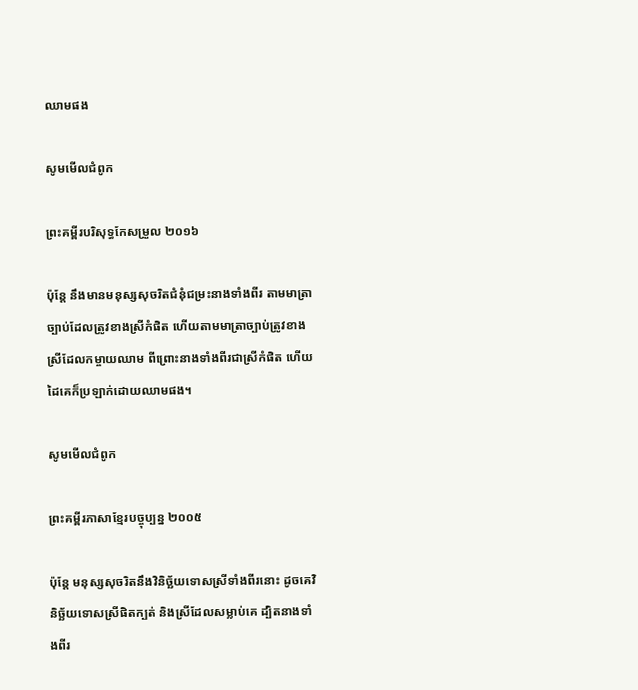ឈាមផង

សូមមើលជំពូក

ព្រះគម្ពីរបរិសុទ្ធកែសម្រួល ២០១៦

ប៉ុន្តែ នឹងមានមនុស្សសុចរិតជំនុំ‌ជម្រះនាងទាំងពីរ តាមមាត្រាច្បាប់ដែលត្រូវខាងស្រីកំផិត ហើយតាមមាត្រាច្បាប់ត្រូវខាងស្រីដែលកម្ចាយឈាម ពីព្រោះនាងទាំងពីរជាស្រីកំផិត ហើយដៃគេក៏ប្រឡាក់ដោយឈាមផង។

សូមមើលជំពូក

ព្រះគម្ពីរភាសាខ្មែរបច្ចុប្បន្ន ២០០៥

ប៉ុន្តែ មនុស្សសុចរិតនឹងវិនិច្ឆ័យទោសស្រីទាំងពីរនោះ ដូចគេវិនិច្ឆ័យទោសស្រីផិតក្បត់ និងស្រីដែលសម្លាប់គេ ដ្បិតនាងទាំងពីរ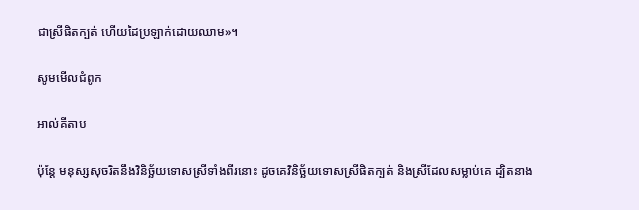ជាស្រីផិតក្បត់ ហើយដៃប្រឡាក់ដោយឈាម»។

សូមមើលជំពូក

អាល់គីតាប

ប៉ុន្តែ មនុស្សសុចរិតនឹងវិនិច្ឆ័យទោសស្រីទាំងពីរនោះ ដូចគេវិនិច្ឆ័យទោសស្រីផិតក្បត់ និងស្រីដែលសម្លាប់គេ ដ្បិតនាង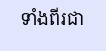ទាំងពីរជា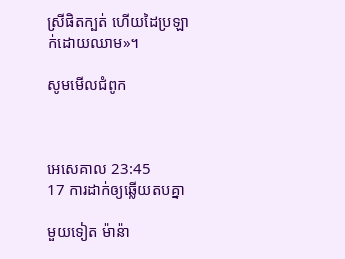ស្រីផិតក្បត់ ហើយដៃប្រឡាក់ដោយឈាម»។

សូមមើលជំពូក



អេ‌សេ‌គាល 23:45
17 ការដាក់ឲ្យឆ្លើយតបគ្នា

មួយទៀត ម៉ាន៉ា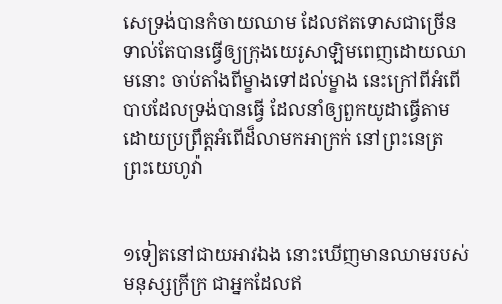សេទ្រង់បានកំចាយឈាម ដែលឥតទោសជាច្រើន ទាល់តែបានធ្វើឲ្យក្រុងយេរូ‌សាឡិមពេញដោយឈាមនោះ ចាប់តាំងពីម្ខាងទៅដល់ម្ខាង នេះក្រៅពីអំពើបាបដែលទ្រង់បានធ្វើ ដែលនាំឲ្យពួកយូដាធ្វើតាម ដោយប្រព្រឹត្តអំពើដ៏លាមកអាក្រក់ នៅព្រះ‌នេត្រព្រះ‌យេហូវ៉ា


១ទៀតនៅជាយអាវឯង នោះឃើញមានឈាមរបស់មនុស្សក្រីក្រ ជាអ្នកដែលឥ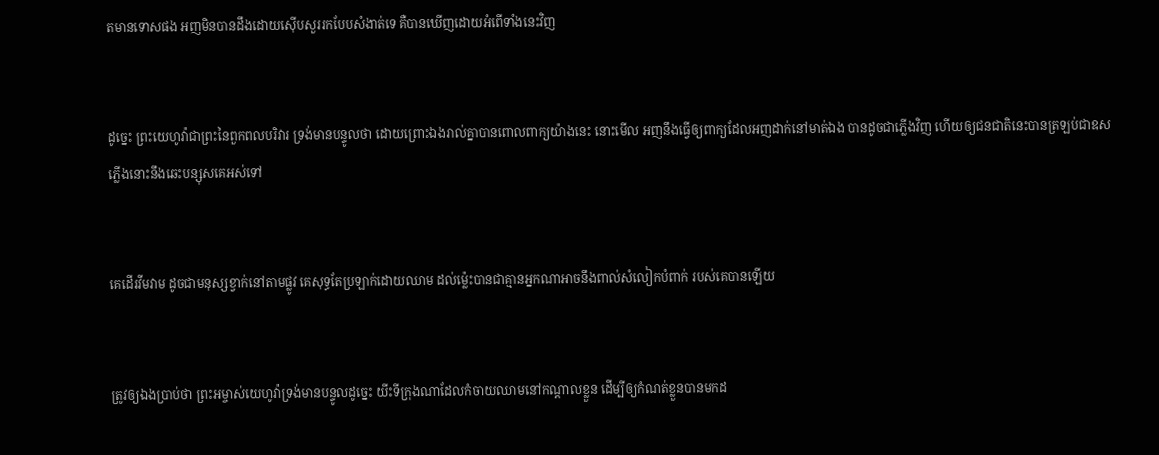តមានទោសផង អញមិនបានដឹងដោយស៊ើបសួររកបែបសំងាត់ទេ គឺបានឃើញដោយអំពើទាំងនេះវិញ


ដូច្នេះ ព្រះ‌យេហូវ៉ាជាព្រះនៃពួកពល‌បរិវារ ទ្រង់មានបន្ទូលថា ដោយព្រោះឯងរាល់គ្នាបានពោលពាក្យយ៉ាងនេះ នោះមើល អញនឹងធ្វើឲ្យពាក្យដែលអញដាក់នៅមាត់ឯង បានដូចជាភ្លើងវិញ ហើយឲ្យជន‌ជាតិនេះបានត្រឡប់ជាឧស ភ្លើងនោះនឹងឆេះបន្សុសគេអស់ទៅ


គេដើរវីម‌វាម ដូចជាមនុស្សខ្វាក់នៅតាមផ្លូវ គេសុទ្ធតែប្រឡាក់ដោយឈាម ដល់ម៉្លេះបានជាគ្មានអ្នកណាអាចនឹងពាល់សំលៀក‌បំពាក់ របស់គេបានឡើយ


ត្រូវឲ្យឯងប្រាប់ថា ព្រះ‌អម្ចាស់យេហូវ៉ាទ្រង់មានបន្ទូលដូច្នេះ យីះទីក្រុងណាដែលកំចាយឈាមនៅកណ្តាលខ្លួន ដើម្បីឲ្យកំណត់ខ្លួនបានមកដ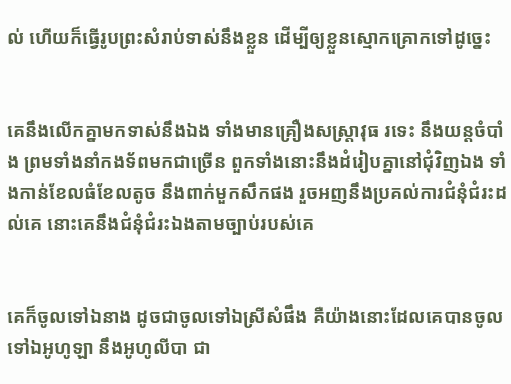ល់ ហើយក៏ធ្វើរូបព្រះសំរាប់ទាស់នឹងខ្លួន ដើម្បីឲ្យខ្លួនស្មោក‌គ្រោកទៅដូច្នេះ


គេនឹងលើកគ្នាមកទាស់នឹងឯង ទាំងមានគ្រឿងសស្ត្រា‌វុធ រទេះ នឹងយន្តចំបាំង ព្រមទាំងនាំកង‌ទ័ពមកជាច្រើន ពួកទាំងនោះនឹងដំរៀបគ្នានៅជុំវិញឯង ទាំងកាន់ខែលធំខែលតូច នឹងពាក់មួកសឹកផង រួចអញនឹងប្រគល់ការជំនុំ‌ជំរះដល់គេ នោះគេនឹងជំនុំ‌ជំរះឯងតាមច្បាប់របស់គេ


គេក៏ចូលទៅឯនាង ដូចជាចូលទៅឯស្រីសំផឹង គឺយ៉ាងនោះដែលគេបានចូលទៅឯអូហូ‌ឡា នឹងអូហូ‌លីបា ជា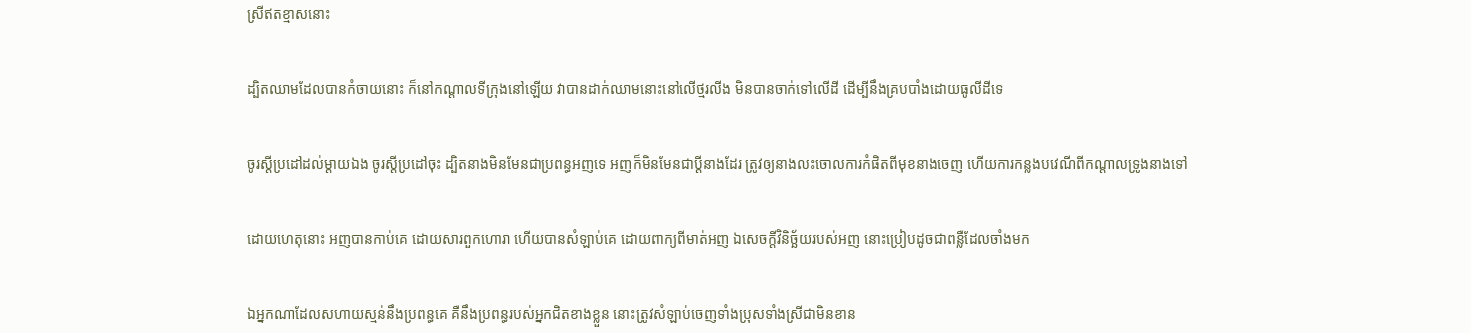ស្រីឥតខ្មាសនោះ


ដ្បិតឈាមដែលបានកំចាយនោះ ក៏នៅកណ្តាលទីក្រុងនៅឡើយ វាបានដាក់ឈាមនោះនៅលើថ្មរលីង មិនបានចាក់ទៅលើដី ដើម្បីនឹងគ្របបាំងដោយធូលីដីទេ


ចូរស្តីប្រដៅដល់ម្តាយឯង ចូរស្តីប្រដៅចុះ ដ្បិតនាងមិនមែនជាប្រពន្ធអញទេ អញក៏មិនមែនជាប្ដីនាងដែរ ត្រូវឲ្យនាងលះចោលការកំផិតពីមុខនាងចេញ ហើយការកន្លងបវេណីពីកណ្តាលទ្រូងនាងទៅ


ដោយហេតុនោះ អញបានកាប់គេ ដោយ‌សារពួកហោរា ហើយបានសំឡាប់គេ ដោយពាក្យពីមាត់អញ ឯសេចក្ដីវិនិច្ឆ័យរបស់អញ នោះប្រៀបដូចជាពន្លឺដែលចាំងមក


ឯអ្នកណាដែលសហាយ‌ស្មន់នឹងប្រពន្ធគេ គឺនឹងប្រពន្ធរបស់អ្នកជិតខាងខ្លួន នោះត្រូវសំឡាប់ចេញទាំងប្រុសទាំងស្រីជាមិនខាន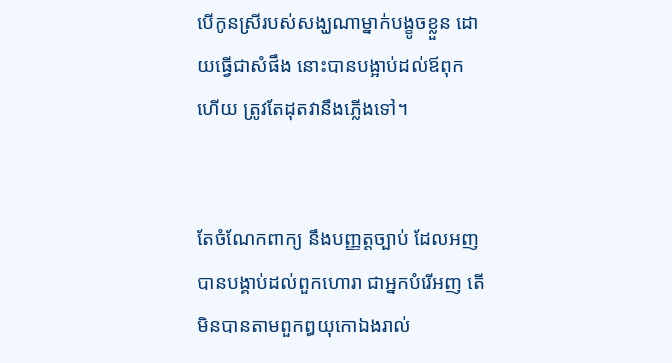បើកូនស្រីរបស់សង្ឃណាម្នាក់បង្ខូចខ្លួន ដោយធ្វើជាសំផឹង នោះបានបង្អាប់ដល់ឪពុកហើយ ត្រូវតែដុតវានឹងភ្លើងទៅ។


តែចំណែកពាក្យ នឹងបញ្ញត្តច្បាប់ ដែលអញបានបង្គាប់ដល់ពួកហោរា ជាអ្នកបំរើអញ តើមិនបានតាមពួកឰយុកោឯងរាល់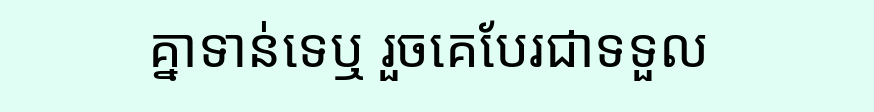គ្នាទាន់ទេឬ រួចគេបែរជាទទួល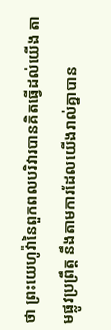ថា ព្រះ‌យេហូវ៉ានៃពួកពល‌បរិវារបានគិតធ្វើដល់យើង តាមផ្លូវប្រព្រឹត្ត នឹងតាមការដែលយើងរាល់គ្នាបាន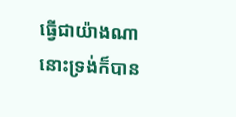ធ្វើជាយ៉ាងណា នោះទ្រង់ក៏បាន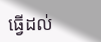ធ្វើដល់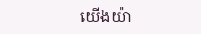យើងយ៉ា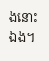ងនោះឯង។